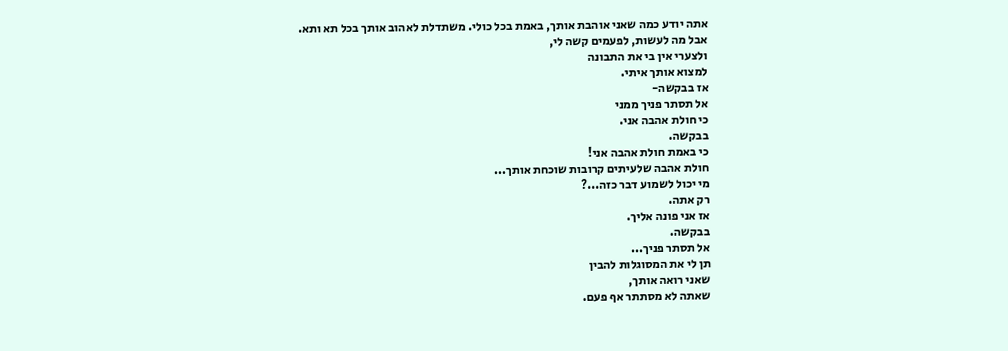אתה יודע כמה שאני אוהבת אותך, באמת בכל כולי. משתדלת לאהוב אותך בכל תא ותא.
אבל מה לעשות, לפעמים קשה לי,
ולצערי אין בי את התבונה
למצוא אותך איתי.
אז בבקשה-
אל תסתר פניך ממני
כי חולת אהבה אני.
בבקשה.
כי באמת חולת אהבה אני!
חולת אהבה שלעיתים קרובות שוכחת אותך...
מי יכול לשמוע דבר כזה...?
רק אתה.
אז אני פונה אליך.
בבקשה.
אל תסתר פניך...
תן לי את המסוגלות להבין
שאני רואה אותך,
שאתה לא מסתתר אף פעם.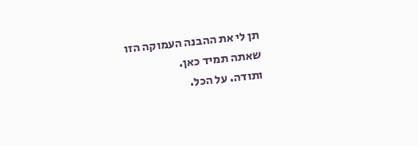תן לי את ההבנה העמוקה הזו
שאתה תמיד כאן.
ותודה. על הכל.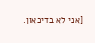[אני לא בדיכאון.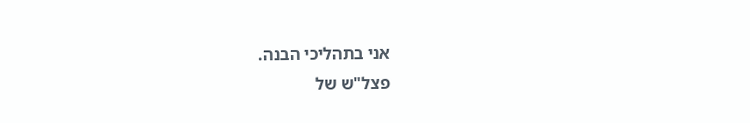אני בתהליכי הבנה.
פצל"ש של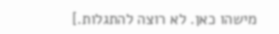מישהו כאן. לא רוצה להתגלות.]